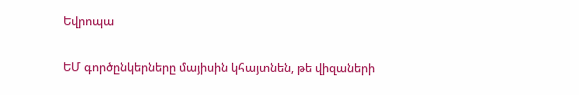Եվրոպա

ԵՄ գործընկերները մայիսին կհայտնեն, թե վիզաների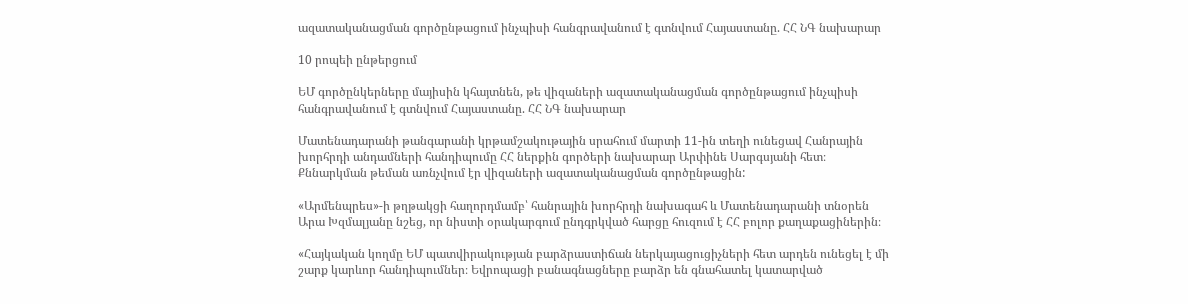ազատականացման գործընթացում ինչպիսի հանգրավանում է գտնվում Հայաստանը. ՀՀ ՆԳ նախարար

10 րոպեի ընթերցում

ԵՄ գործընկերները մայիսին կհայտնեն, թե վիզաների ազատականացման գործընթացում ինչպիսի հանգրավանում է գտնվում Հայաստանը. ՀՀ ՆԳ նախարար

Մատենադարանի թանգարանի կրթամշակութային սրահում մարտի 11-ին տեղի ունեցավ Հանրային խորհրդի անդամների հանդիպումը ՀՀ ներքին գործերի նախարար Արփինե Սարգսյանի հետ։ Քննարկման թեման առնչվում էր վիզաների ազատականացման գործընթացին:

«Արմենպրես»-ի թղթակցի հաղորդմամբ՝ հանրային խորհրդի նախագահ և Մատենադարանի տնօրեն Արա Խզմալյանը նշեց, որ նիստի օրակարգում ընդգրկված հարցը հուզում է ՀՀ բոլոր քաղաքացիներին։

«Հայկական կողմը ԵՄ պատվիրակության բարձրաստիճան ներկայացուցիչների հետ արդեն ունեցել է մի շարք կարևոր հանդիպումներ։ Եվրոպացի բանագնացները բարձր են գնահատել կատարված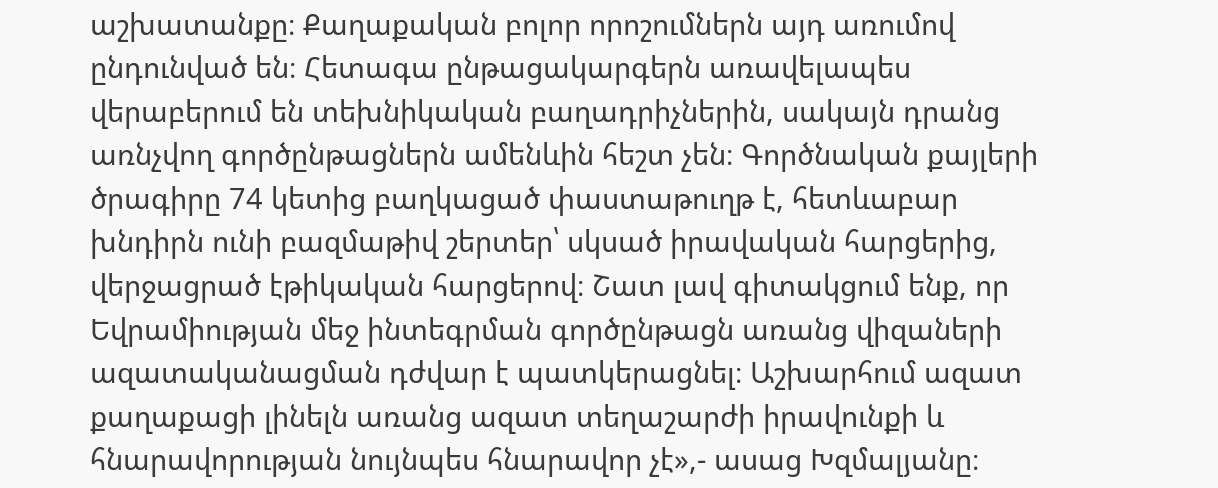աշխատանքը։ Քաղաքական բոլոր որոշումներն այդ առումով ընդունված են։ Հետագա ընթացակարգերն առավելապես վերաբերում են տեխնիկական բաղադրիչներին, սակայն դրանց առնչվող գործընթացներն ամենևին հեշտ չեն։ Գործնական քայլերի ծրագիրը 74 կետից բաղկացած փաստաթուղթ է, հետևաբար խնդիրն ունի բազմաթիվ շերտեր՝ սկսած իրավական հարցերից, վերջացրած էթիկական հարցերով։ Շատ լավ գիտակցում ենք, որ Եվրամիության մեջ ինտեգրման գործընթացն առանց վիզաների ազատականացման դժվար է պատկերացնել։ Աշխարհում ազատ քաղաքացի լինելն առանց ազատ տեղաշարժի իրավունքի և հնարավորության նույնպես հնարավոր չէ»,- ասաց Խզմալյանը։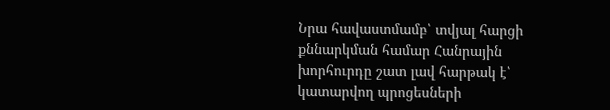Նրա հավաստմամբ՝ տվյալ հարցի քննարկման համար Հանրային խորհուրդը շատ լավ հարթակ է՝ կատարվող պրոցեսների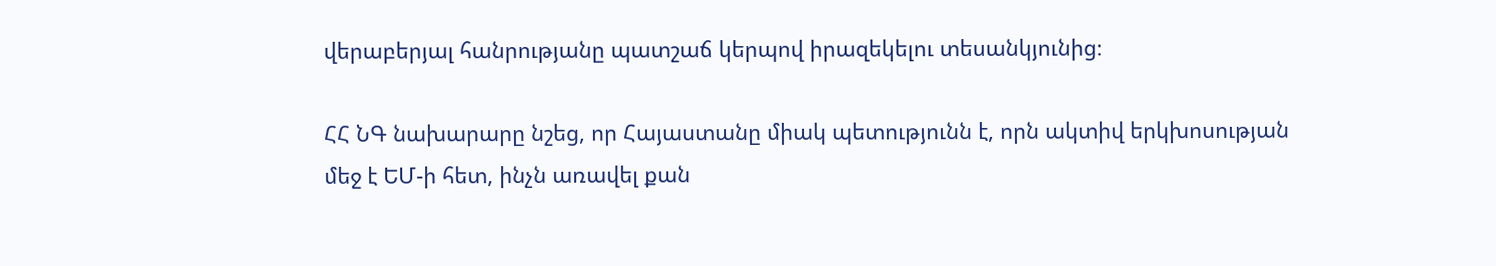վերաբերյալ հանրությանը պատշաճ կերպով իրազեկելու տեսանկյունից։

ՀՀ ՆԳ նախարարը նշեց, որ Հայաստանը միակ պետությունն է, որն ակտիվ երկխոսության մեջ է ԵՄ-ի հետ, ինչն առավել քան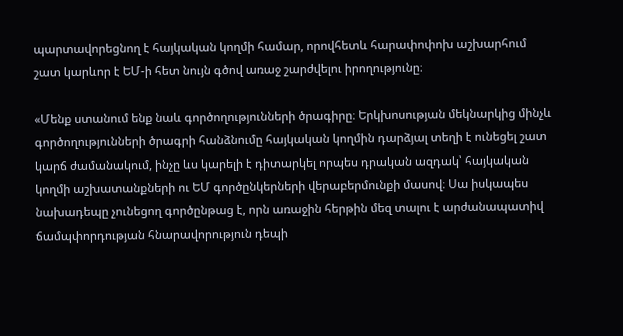պարտավորեցնող է հայկական կողմի համար, որովհետև հարափոփոխ աշխարհում շատ կարևոր է ԵՄ-ի հետ նույն գծով առաջ շարժվելու իրողությունը։

«Մենք ստանում ենք նաև գործողությունների ծրագիրը։ Երկխոսության մեկնարկից մինչև գործողությունների ծրագրի հանձնումը հայկական կողմին դարձյալ տեղի է ունեցել շատ կարճ ժամանակում, ինչը ևս կարելի է դիտարկել որպես դրական ազդակ՝ հայկական կողմի աշխատանքների ու ԵՄ գործընկերների վերաբերմունքի մասով։ Սա իսկապես նախադեպը չունեցող գործընթաց է, որն առաջին հերթին մեզ տալու է արժանապատիվ ճամպփորդության հնարավորություն դեպի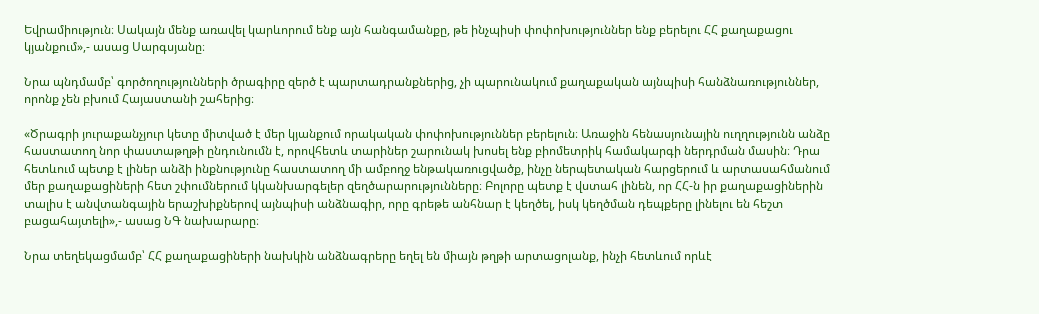Եվրամիություն։ Սակայն մենք առավել կարևորում ենք այն հանգամանքը, թե ինչպիսի փոփոխություններ ենք բերելու ՀՀ քաղաքացու կյանքում»,- ասաց Սարգսյանը։

Նրա պնդմամբ՝ գործողությունների ծրագիրը զերծ է պարտադրանքներից, չի պարունակում քաղաքական այնպիսի հանձնառություններ, որոնք չեն բխում Հայաստանի շահերից։

«Ծրագրի յուրաքանչյուր կետը միտված է մեր կյանքում որակական փոփոխություններ բերելուն։ Առաջին հենասյունային ուղղությունն անձը հաստատող նոր փաստաթղթի ընդունումն է, որովհետև տարիներ շարունակ խոսել ենք բիոմետրիկ համակարգի ներդրման մասին։ Դրա հետևում պետք է լիներ անձի ինքնությունը հաստատող մի ամբողջ ենթակառուցվածք, ինչը ներպետական հարցերում և արտասահմանում մեր քաղաքացիների հետ շփումներում կկանխարգելեր զեղծարարությունները։ Բոլորը պետք է վստահ լինեն, որ ՀՀ-ն իր քաղաքացիներին տալիս է անվտանգային երաշխիքներով այնպիսի անձնագիր, որը գրեթե անհնար է կեղծել, իսկ կեղծման դեպքերը լինելու են հեշտ բացահայտելի»,- ասաց ՆԳ նախարարը։

Նրա տեղեկացմամբ՝ ՀՀ քաղաքացիների նախկին անձնագրերը եղել են միայն թղթի արտացոլանք, ինչի հետևում որևէ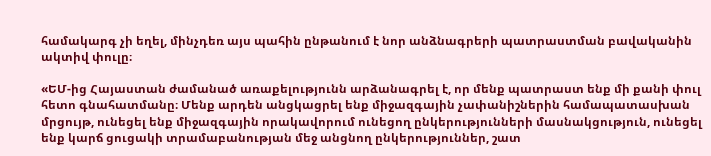համակարգ չի եղել, մինչդեռ այս պահին ընթանում է նոր անձնագրերի պատրաստման բավականին ակտիվ փուլը։

«ԵՄ-ից Հայաստան ժամանած առաքելությունն արձանագրել է, որ մենք պատրաստ ենք մի քանի փուլ հետո գնահատմանը։ Մենք արդեն անցկացրել ենք միջազգային չափանիշներին համապատասխան մրցույթ, ունեցել ենք միջազգային որակավորում ունեցող ընկերությունների մասնակցություն, ունեցել ենք կարճ ցուցակի տրամաբանության մեջ անցնող ընկերություններ, շատ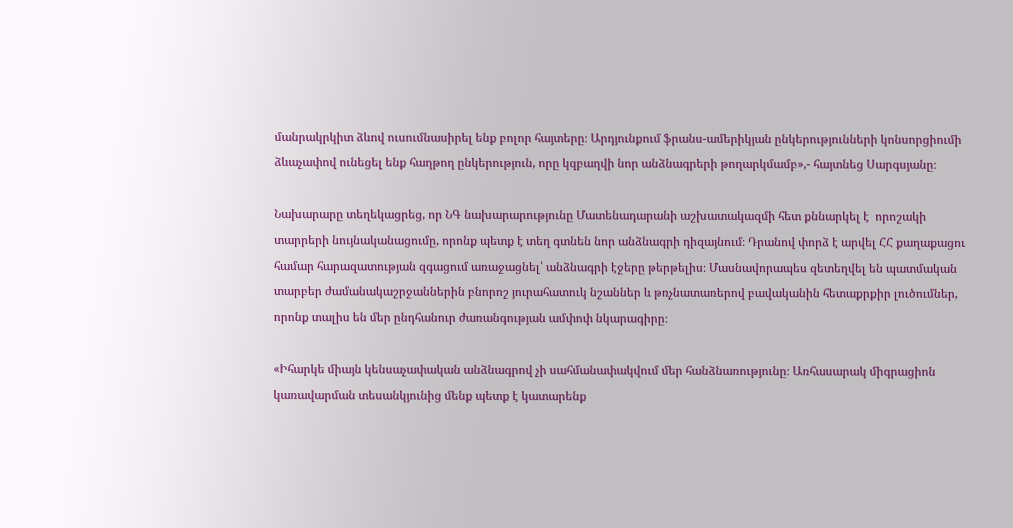մանրակրկիտ ձևով ուսումնասիրել ենք բոլոր հայտերը։ Արդյունքում ֆրանս-ամերիկյան ընկերությունների կոնսորցիումի ձևաչափով ունեցել ենք հաղթող ընկերություն, որը կզբաղվի նոր անձնագրերի թողարկմամբ»,- հայտնեց Սարգսյանը։

Նախարարը տեղեկացրեց, որ ՆԳ նախարարությունը Մատենադարանի աշխատակազմի հետ քննարկել է  որոշակի տարրերի նույնականացումը, որոնք պետք է տեղ գտնեն նոր անձնագրի դիզայնում։ Դրանով փորձ է արվել ՀՀ քաղաքացու համար հարազատության զգացում առաջացնել՝ անձնագրի էջերը թերթելիս։ Մասնավորապես զետեղվել են պատմական տարբեր ժամանակաշրջաններին բնորոշ յուրահատուկ նշաններ և թռչնատառերով բավականին հետաքրքիր լուծումներ, որոնք տալիս են մեր ընդհանուր ժառանգության ամփոփ նկարագիրը։

«Իհարկե միայն կենսաչափական անձնագրով չի սահմանափակվում մեր հանձնառությունը։ Առհասարակ միգրացիոն կառավարման տեսանկյունից մենք պետք է կատարենք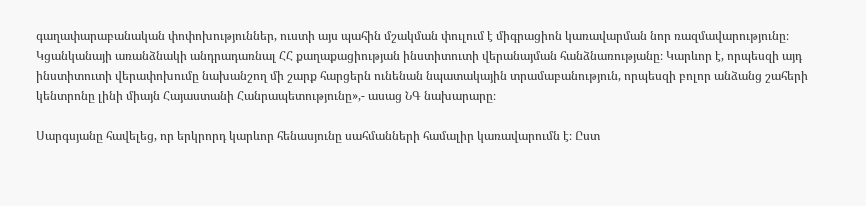գաղափարաբանական փոփոխություններ, ուստի այս պահին մշակման փուլում է միգրացիոն կառավարման նոր ռազմավարությունը։ Կցանկանայի առանձնակի անդրադառնալ ՀՀ քաղաքացիության ինստիտուտի վերանայման հանձնառությանը։ Կարևոր է, որպեսզի այդ ինստիտուտի վերափոխումը նախանշող մի շարք հարցերն ունենան նպատակային տրամաբանություն, որպեսզի բոլոր անձանց շահերի կենտրոնը լինի միայն Հայաստանի Հանրապետությունը»,- ասաց ՆԳ նախարարը։

Սարգսյանը հավելեց, որ երկրորդ կարևոր հենասյունը սահմանների համալիր կառավարումն է։ Ըստ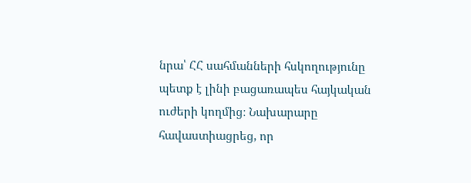նրա՝ ՀՀ սահմանների հսկողությունը պետք է լինի բացառապես հայկական ուժերի կողմից։ Նախարարը հավաստիացրեց, որ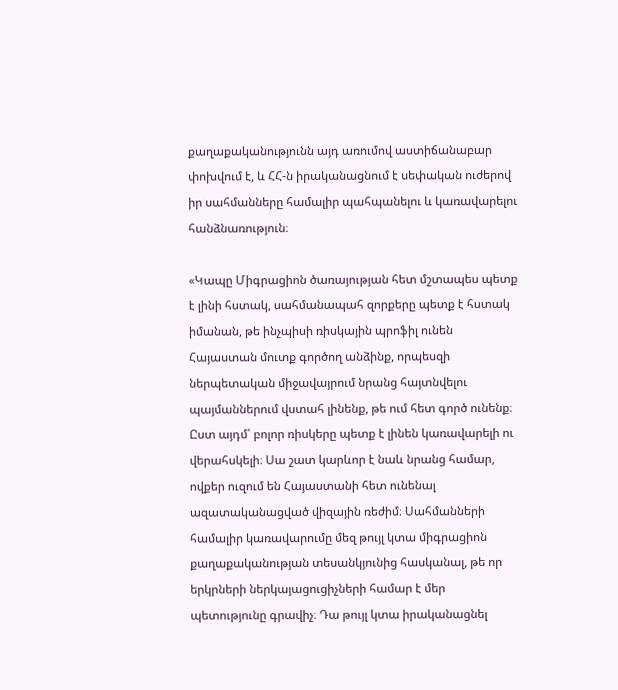քաղաքականությունն այդ առումով աստիճանաբար փոխվում է, և ՀՀ-ն իրականացնում է սեփական ուժերով իր սահմանները համալիր պահպանելու և կառավարելու հանձնառություն։

«Կապը Միգրացիոն ծառայության հետ մշտապես պետք է լինի հստակ, սահմանապահ զորքերը պետք է հստակ իմանան, թե ինչպիսի ռիսկային պրոֆիլ ունեն Հայաստան մուտք գործող անձինք, որպեսզի ներպետական միջավայրում նրանց հայտնվելու պայմաններում վստահ լինենք, թե ում հետ գործ ունենք։ Ըստ այդմ՝ բոլոր ռիսկերը պետք է լինեն կառավարելի ու վերահսկելի։ Սա շատ կարևոր է նաև նրանց համար, ովքեր ուզում են Հայաստանի հետ ունենալ ազատականացված վիզային ռեժիմ։ Սահմանների համալիր կառավարումը մեզ թույլ կտա միգրացիոն քաղաքականության տեսանկյունից հասկանալ, թե որ երկրների ներկայացուցիչների համար է մեր պետությունը գրավիչ։ Դա թույլ կտա իրականացնել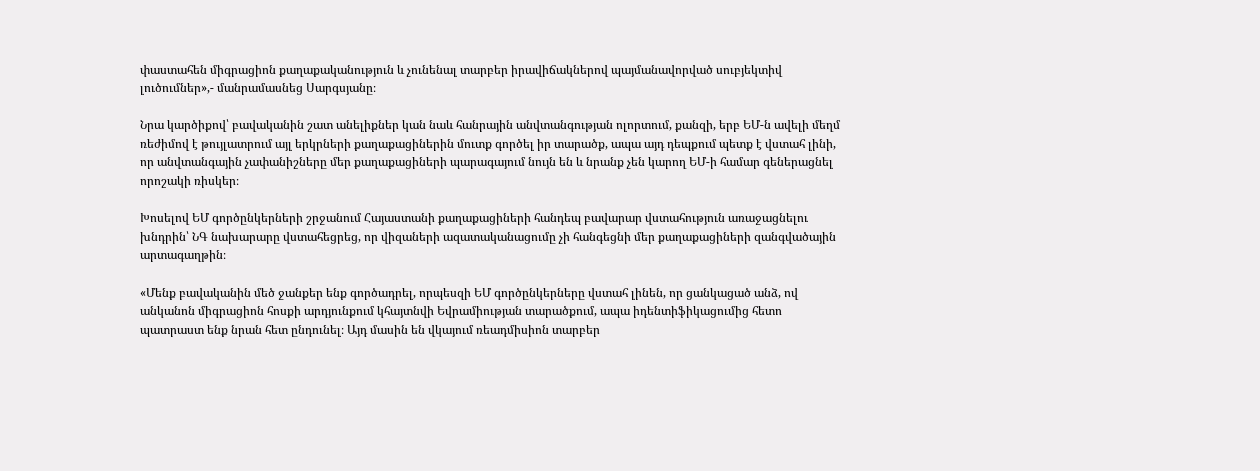փաստահեն միգրացիոն քաղաքականություն և չունենալ տարբեր իրավիճակներով պայմանավորված սուբյեկտիվ լուծումներ»,- մանրամասնեց Սարգսյանը։

Նրա կարծիքով՝ բավականին շատ անելիքներ կան նաև հանրային անվտանգության ոլորտում, քանզի, երբ ԵՄ-ն ավելի մեղմ ռեժիմով է թույլատրում այլ երկրների քաղաքացիներին մուտք գործել իր տարածք, ապա այդ դեպքում պետք է վստահ լինի, որ անվտանգային չափանիշները մեր քաղաքացիների պարագայում նույն են և նրանք չեն կարող ԵՄ-ի համար գեներացնել որոշակի ռիսկեր։

Խոսելով ԵՄ գործընկերների շրջանում Հայաստանի քաղաքացիների հանդեպ բավարար վստահություն առաջացնելու խնդրին՝ ՆԳ նախարարը վստահեցրեց, որ վիզաների ազատականացումը չի հանգեցնի մեր քաղաքացիների զանգվածային արտագաղթին։

«Մենք բավականին մեծ ջանքեր ենք գործադրել, որպեսզի ԵՄ գործընկերները վստահ լինեն, որ ցանկացած անձ, ով անկանոն միգրացիոն հոսքի արդյունքում կհայտնվի Եվրամիության տարածքում, ապա իդենտիֆիկացումից հետո պատրաստ ենք նրան հետ ընդունել։ Այդ մասին են վկայում ռեադմիսիոն տարբեր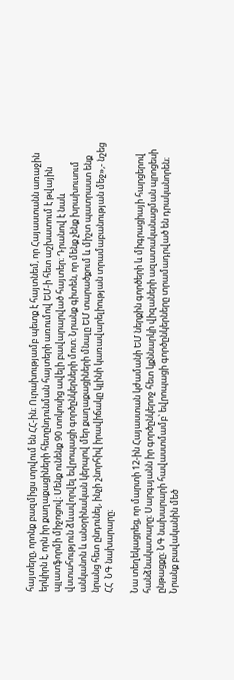հայտերը, որոնք բազմիցս տրվում են ՀՀ-ին։ Ուրախությամբ պետք է հայտնեմ, որ Հայաստանն առաջին երկիրն է, որն իր քաղաքացիների հետընդունման հայտերի առումով ԵՄ-ի հետ աշխատում է թվային պլատֆորմի միջոցով։ Մենք ունենք 90 տոկոսից ավելի բավարարված հայտեր։ Դրանով է նաև վստահություն ձևավորվել եվրոպացի գործընկերների մոտ։ Նրանք գիտեն, որ մենք չենք խրախուսում անկանոն և անօրինական կերպով մեր քաղաքացիների մնալը ԵՄ տարածքում և միշտ պատրաստ ենք նրանց հետ ընդունել, ինչի շնորհիվ իրավիճակը կլինի կառավարելիության տրամաբանության մեջ»,- նշեց ՀՀ  ՆԳ նախարարը։

Նա տեղեկացրեց, որ մարտի 12-ին Հայաստան կժամանի ԵՄ ներքին գործերի և միգրացիայի հարցերով հանձնակատարը։ Սարգսյանն իր գործընկերոջ հետ կքննարկի վիզաների ազատականացման պրոցեսի ընթացքը։ ՆԳ նախարարի հավաստմամբ՝ եվրոպացի գործընկերները տրամադրված են դրականորեն։ Նրանք բավականին մեծ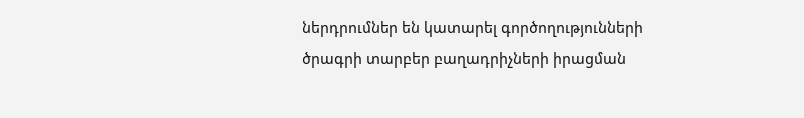ներդրումներ են կատարել գործողությունների ծրագրի տարբեր բաղադրիչների իրացման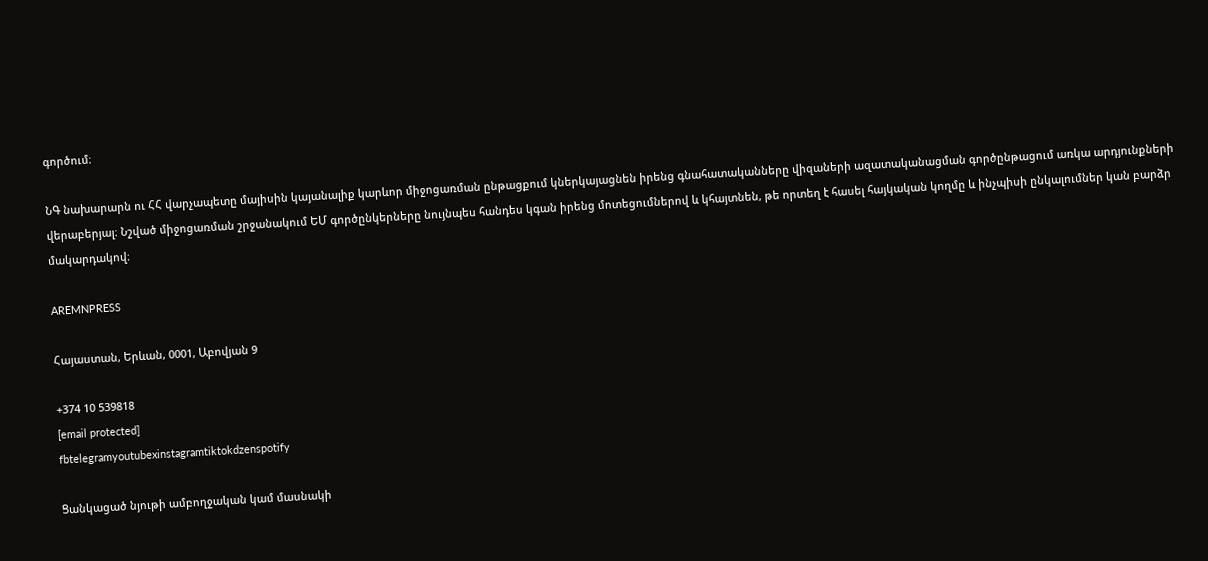գործում։

ՆԳ նախարարն ու ՀՀ վարչապետը մայիսին կայանալիք կարևոր միջոցառման ընթացքում կներկայացնեն իրենց գնահատականները վիզաների ազատականացման գործընթացում առկա արդյունքների վերաբերյալ։ Նշված միջոցառման շրջանակում ԵՄ գործընկերները նույնպես հանդես կգան իրենց մոտեցումներով և կհայտնեն, թե որտեղ է հասել հայկական կողմը և ինչպիսի ընկալումներ կան բարձր մակարդակով։

AREMNPRESS

Հայաստան, Երևան, 0001, Աբովյան 9

+374 10 539818
[email protected]
fbtelegramyoutubexinstagramtiktokdzenspotify

Ցանկացած նյութի ամբողջական կամ մասնակի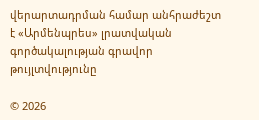վերարտադրման համար անհրաժեշտ է «Արմենպրես» լրատվական գործակալության գրավոր թույլտվությունը

© 2026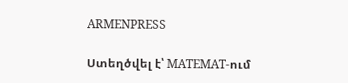ARMENPRESS

Ստեղծվել է՝ MATEMAT-ում